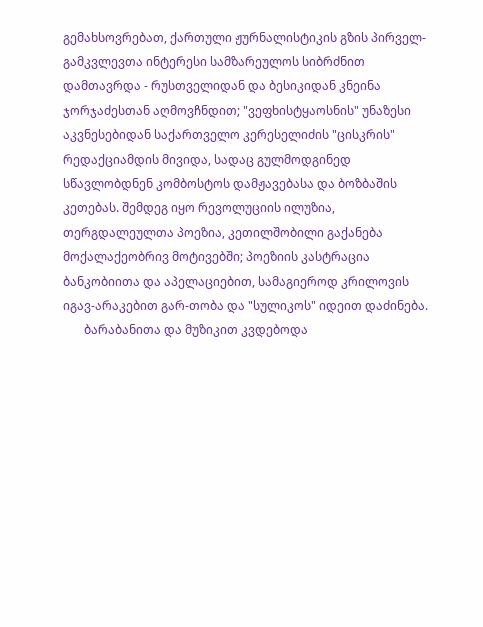გემახსოვრებათ, ქართული ჟურნალისტიკის გზის პირველ-გამკვლევთა ინტერესი სამზარეულოს სიბრძნით დამთავრდა - რუსთველიდან და ბესიკიდან კნეინა ჯორჯაძესთან აღმოვჩნდით; "ვეფხისტყაოსნის" უნაზესი აკვნესებიდან საქართველო კერესელიძის "ცისკრის" რედაქციამდის მივიდა, სადაც გულმოდგინედ სწავლობდნენ კომბოსტოს დამჟავებასა და ბოზბაშის კეთებას. შემდეგ იყო რევოლუციის ილუზია, თერგდალეულთა პოეზია, კეთილშობილი გაქანება მოქალაქეობრივ მოტივებში; პოეზიის კასტრაცია ბანკობიითა და აპელაციებით, სამაგიეროდ კრილოვის იგავ-არაკებით გარ-თობა და "სულიკოს" იდეით დაძინება.
       ბარაბანითა და მუზიკით კვდებოდა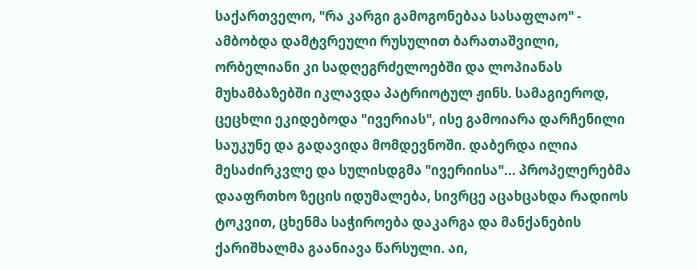საქართველო, "რა კარგი გამოგონებაა სასაფლაო" - ამბობდა დამტვრეული რუსულით ბარათაშვილი, ორბელიანი კი სადღეგრძელოებში და ლოპიანას მუხამბაზებში იკლავდა პატრიოტულ ჟინს. სამაგიეროდ, ცეცხლი ეკიდებოდა "ივერიას", ისე გამოიარა დარჩენილი საუკუნე და გადავიდა მომდევნოში. დაბერდა ილია მესაძირკვლე და სულისდგმა "ივერიისა"... პროპელერებმა დააფრთხო ზეცის იდუმალება, სივრცე აცახცახდა რადიოს ტოკვით, ცხენმა საჭიროება დაკარგა და მანქანების ქარიშხალმა გაანიავა წარსული. აი,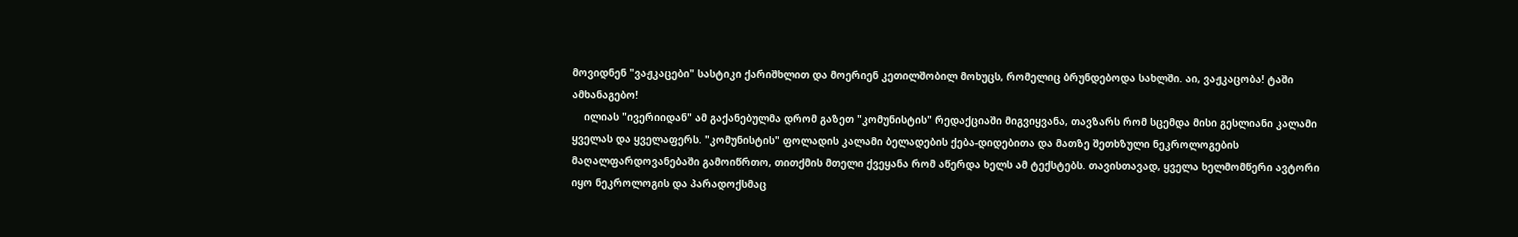მოვიდნენ "ვაჟკაცები" სასტიკი ქარიშხლით და მოერიენ კეთილშობილ მოხუცს, რომელიც ბრუნდებოდა სახლში. აი, ვაჟკაცობა! ტაში ამხანაგებო!
    ილიას "ივერიიდან" ამ გაქანებულმა დრომ გაზეთ "კომუნისტის" რედაქციაში მიგვიყვანა, თავზარს რომ სცემდა მისი გესლიანი კალამი ყველას და ყველაფერს. "კომუნისტის" ფოლადის კალამი ბელადების ქება-დიდებითა და მათზე შეთხზული ნეკროლოგების მაღალფარდოვანებაში გამოიწრთო, თითქმის მთელი ქვეყანა რომ აწერდა ხელს ამ ტექსტებს. თავისთავად, ყველა ხელმომწერი ავტორი იყო ნეკროლოგის და პარადოქსმაც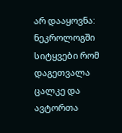არ დააყოვნა: ნეკროლოგში სიტყვები რომ დაგეთვალა ცალკე და ავტორთა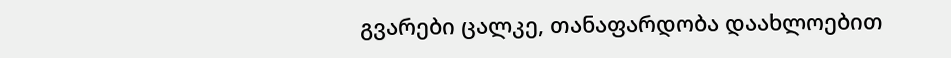გვარები ცალკე, თანაფარდობა დაახლოებით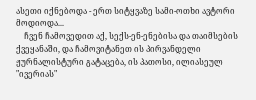ასეთი იქნებოდა - ერთ სიტყვაზე სამი-ოთხი ავტორი მოდიოდა...
    ჩვენ ჩამოვედით აქ, სექს-ენ-ენებისა და თაიმსების ქვეყანაში, და ჩამოვიტანეთ ის პირვანდელი ჟურნალისტური გატაცება, ის პათოსი, ილიასეულ "ივერიას"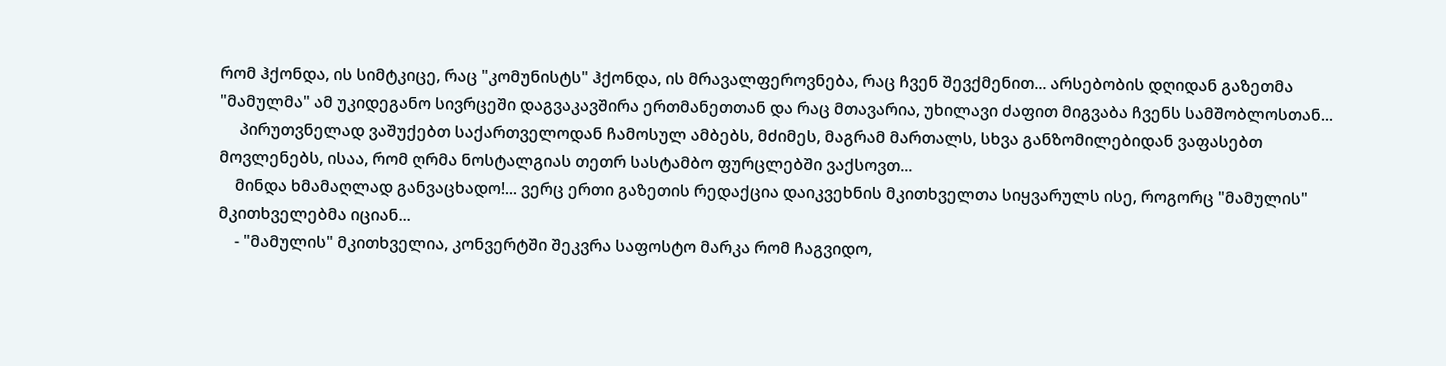რომ ჰქონდა, ის სიმტკიცე, რაც "კომუნისტს" ჰქონდა, ის მრავალფეროვნება, რაც ჩვენ შევქმენით... არსებობის დღიდან გაზეთმა "მამულმა" ამ უკიდეგანო სივრცეში დაგვაკავშირა ერთმანეთთან და რაც მთავარია, უხილავი ძაფით მიგვაბა ჩვენს სამშობლოსთან...
     პირუთვნელად ვაშუქებთ საქართველოდან ჩამოსულ ამბებს, მძიმეს, მაგრამ მართალს, სხვა განზომილებიდან ვაფასებთ მოვლენებს, ისაა, რომ ღრმა ნოსტალგიას თეთრ სასტამბო ფურცლებში ვაქსოვთ...
    მინდა ხმამაღლად განვაცხადო!... ვერც ერთი გაზეთის რედაქცია დაიკვეხნის მკითხველთა სიყვარულს ისე, როგორც "მამულის" მკითხველებმა იციან...
    - "მამულის" მკითხველია, კონვერტში შეკვრა საფოსტო მარკა რომ ჩაგვიდო,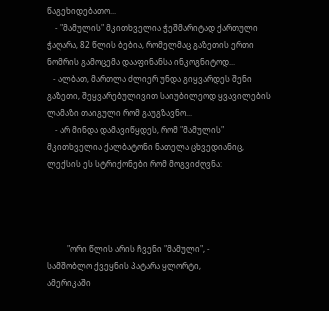წაგეხიდებათო...
    - "მამულის" მკითხველია ჭეშმარიტად ქართული ჭაღარა, 82 წლის ბებია, რომელმაც გაზეთის ერთი ნომრის გამოცემა დააფინანსა ინკოგნიტოდ...
   - ალბათ, მართლა ძლიერ უნდა გიყვარდეს შენი გაზეთი, შეყვარებულივით საიუბილეოდ ყვავილების ლამაზი თაიგული რომ გაუგზავნო...
    - არ მინდა დამავიწყდეს, რომ "მამულის" მკითხველია ქალბატონი ნათელა ცხვედიანიც, ლექსის ეს სტრიქონები რომ მოგვიძღვნა:




          "ორი წლის არის ჩვენი "მამული", -
სამშობლო ქვეყნის პატარა ყლორტი,
ამერიკაში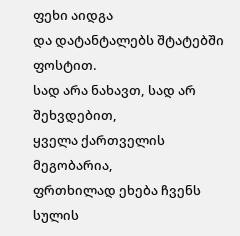ფეხი აიდგა
და დატანტალებს შტატებში ფოსტით.
სად არა ნახავთ, სად არ შეხვდებით,
ყველა ქართველის მეგობარია,
ფრთხილად ეხება ჩვენს სულის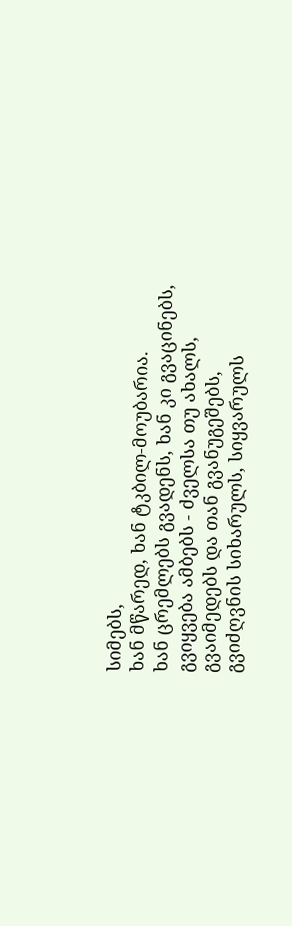სიმებს,
ხან მწარედ, ხან ტკბილ-მოუბარია.
ხან ცრემლებს გვადენს, ხან კი გვაცინებს,
გვიყვება ამბებს - ძველსა თუ ახალს,
გვაიმედებს და თან გვანუგეშებს,
გვიძღვნის სიხარულს, სიყვარულს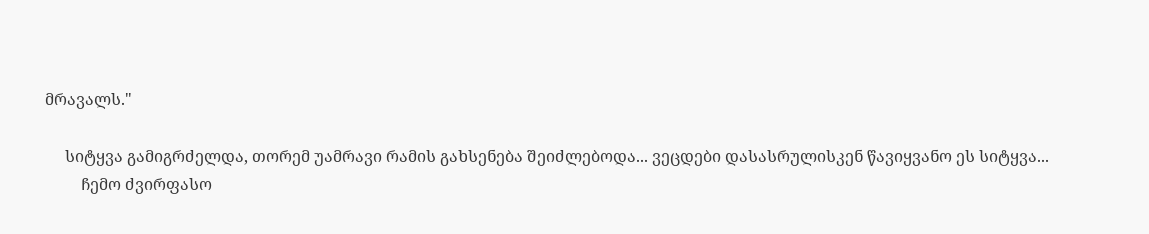მრავალს."

     სიტყვა გამიგრძელდა, თორემ უამრავი რამის გახსენება შეიძლებოდა... ვეცდები დასასრულისკენ წავიყვანო ეს სიტყვა...
         ჩემო ძვირფასო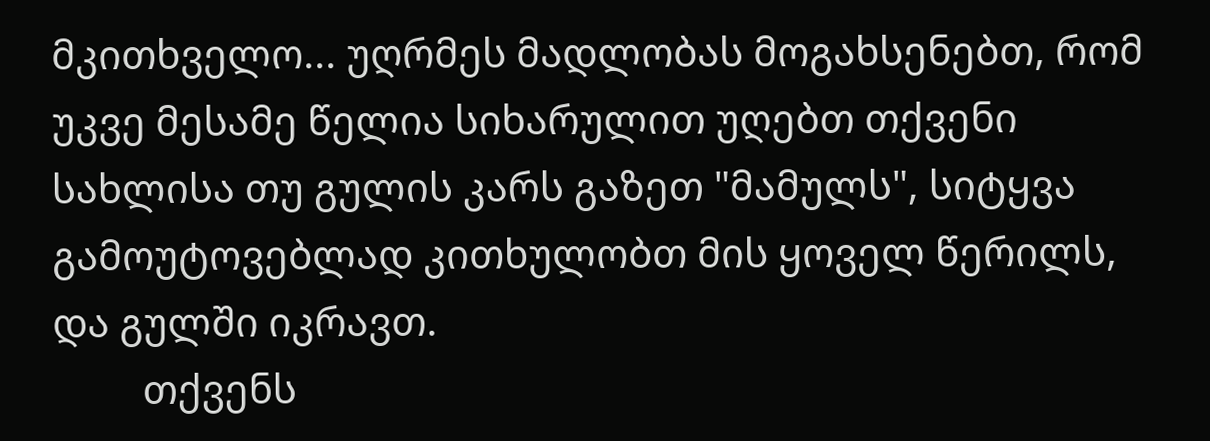მკითხველო... უღრმეს მადლობას მოგახსენებთ, რომ უკვე მესამე წელია სიხარულით უღებთ თქვენი სახლისა თუ გულის კარს გაზეთ "მამულს", სიტყვა გამოუტოვებლად კითხულობთ მის ყოველ წერილს, და გულში იკრავთ.
         თქვენს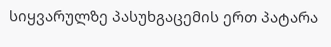სიყვარულზე პასუხგაცემის ერთ პატარა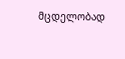მცდელობად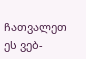ჩათვალეთ ეს ვებ-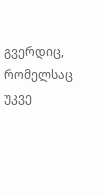გვერდიც, რომელსაც უკვე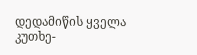დედამიწის ყველა კუთხე-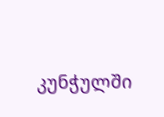კუნჭულში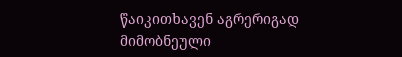წაიკითხავენ აგრერიგად მიმობნეული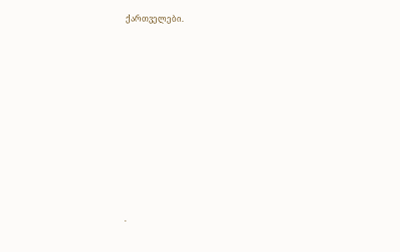ქართველები.










.